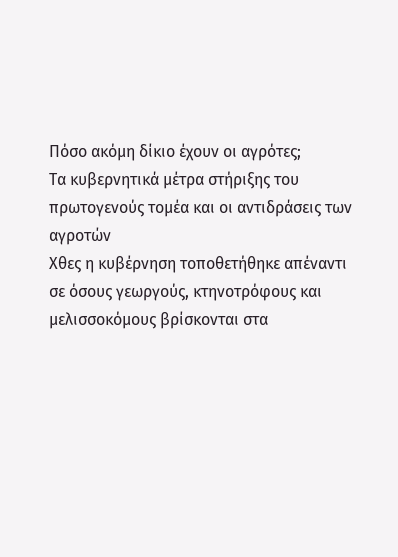Πόσο ακόμη δίκιο έχουν οι αγρότες;
Τα κυβερνητικά μέτρα στήριξης του πρωτογενούς τομέα και οι αντιδράσεις των αγροτών
Χθες η κυβέρνηση τοποθετήθηκε απέναντι σε όσους γεωργούς, κτηνοτρόφους και μελισσοκόμους βρίσκονται στα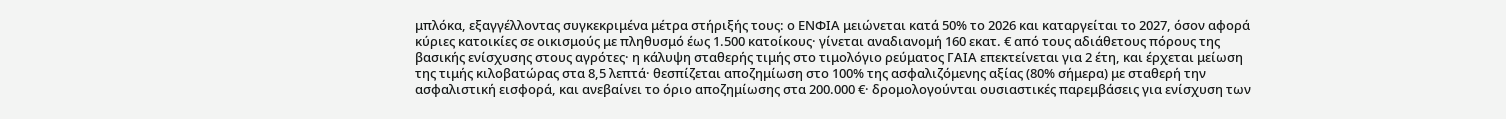μπλόκα, εξαγγέλλοντας συγκεκριμένα μέτρα στήριξής τους: ο ΕΝΦΙΑ μειώνεται κατά 50% το 2026 και καταργείται το 2027, όσον αφορά κύριες κατοικίες σε οικισμούς με πληθυσμό έως 1.500 κατοίκους· γίνεται αναδιανομή 160 εκατ. € από τους αδιάθετους πόρους της βασικής ενίσχυσης στους αγρότες· η κάλυψη σταθερής τιμής στο τιμολόγιο ρεύματος ΓΑΙΑ επεκτείνεται για 2 έτη, και έρχεται μείωση της τιμής κιλοβατώρας στα 8,5 λεπτά· θεσπίζεται αποζημίωση στο 100% της ασφαλιζόμενης αξίας (80% σήμερα) με σταθερή την ασφαλιστική εισφορά, και ανεβαίνει το όριο αποζημίωσης στα 200.000 €· δρομολογούνται ουσιαστικές παρεμβάσεις για ενίσχυση των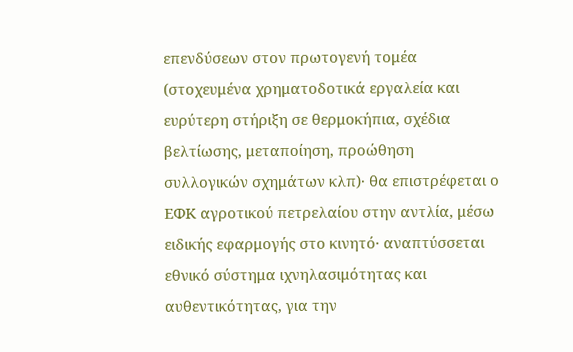επενδύσεων στον πρωτογενή τομέα (στοχευμένα χρηματοδοτικά εργαλεία και ευρύτερη στήριξη σε θερμοκήπια, σχέδια βελτίωσης, μεταποίηση, προώθηση συλλογικών σχημάτων κλπ)· θα επιστρέφεται ο ΕΦΚ αγροτικού πετρελαίου στην αντλία, μέσω ειδικής εφαρμογής στο κινητό· αναπτύσσεται εθνικό σύστημα ιχνηλασιμότητας και αυθεντικότητας, για την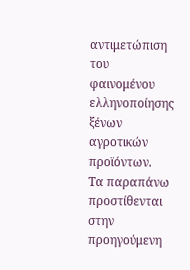αντιμετώπιση του φαινομένου ελληνοποίησης ξένων αγροτικών προϊόντων.
Τα παραπάνω προστίθενται στην προηγούμενη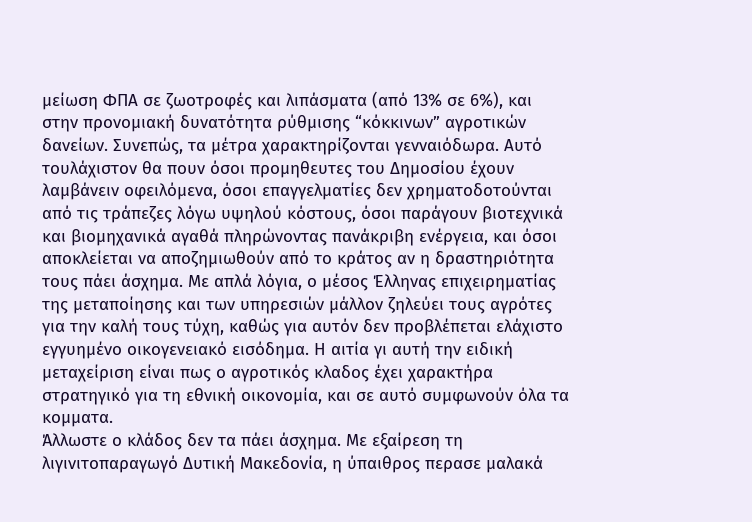μείωση ΦΠΑ σε ζωοτροφές και λιπάσματα (από 13% σε 6%), και στην προνομιακή δυνατότητα ρύθμισης “κόκκινων” αγροτικών δανείων. Συνεπώς, τα μέτρα χαρακτηρίζονται γενναιόδωρα. Αυτό τουλάχιστον θα πουν όσοι προμηθευτες του Δημοσίου έχουν λαμβάνειν οφειλόμενα, όσοι επαγγελματίες δεν χρηματοδοτούνται από τις τράπεζες λόγω υψηλού κόστους, όσοι παράγουν βιοτεχνικά και βιομηχανικά αγαθά πληρώνοντας πανάκριβη ενέργεια, και όσοι αποκλείεται να αποζημιωθούν από το κράτος αν η δραστηριότητα τους πάει άσχημα. Με απλά λόγια, ο μέσος Έλληνας επιχειρηματίας της μεταποίησης και των υπηρεσιών μάλλον ζηλεύει τους αγρότες για την καλή τους τύχη, καθώς για αυτόν δεν προβλέπεται ελάχιστο εγγυημένο οικογενειακό εισόδημα. Η αιτία γι αυτή την ειδική μεταχείριση είναι πως ο αγροτικός κλαδος έχει χαρακτήρα στρατηγικό για τη εθνική οικονομία, και σε αυτό συμφωνούν όλα τα κομματα.
Άλλωστε ο κλάδος δεν τα πάει άσχημα. Με εξαίρεση τη λιγινιτοπαραγωγό Δυτική Μακεδονία, η ύπαιθρος περασε μαλακά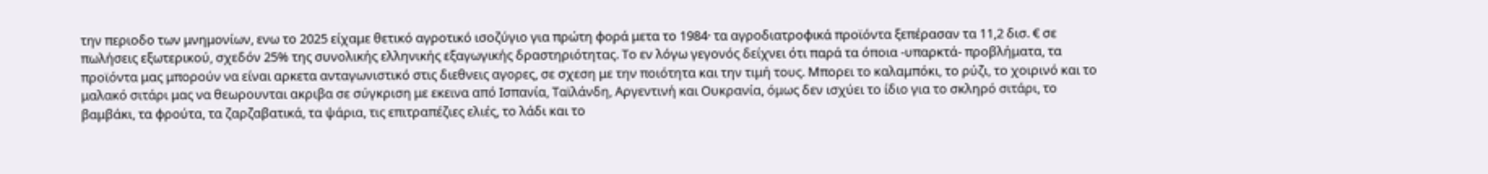την περιοδο των μνημονίων, ενω το 2025 είχαμε θετικό αγροτικό ισοζύγιο για πρώτη φορά μετα το 1984· τα αγροδιατροφικά προϊόντα ξεπέρασαν τα 11,2 δισ. € σε πωλήσεις εξωτερικού, σχεδόν 25% της συνολικής ελληνικής εξαγωγικής δραστηριότητας. Το εν λόγω γεγονός δείχνει ότι παρά τα όποια -υπαρκτά- προβλήματα, τα προϊόντα μας μπορούν να είναι αρκετα ανταγωνιστικό στις διεθνεις αγορες, σε σχεση με την ποιότητα και την τιμή τους. Μπορει το καλαμπόκι, το ρύζι, το χοιρινό και το μαλακό σιτάρι μας να θεωρουνται ακριβα σε σύγκριση με εκεινα από Ισπανία, Ταϊλάνδη, Αργεντινή και Ουκρανία, όμως δεν ισχύει το ίδιο για το σκληρό σιτάρι, το βαμβάκι, τα φρούτα, τα ζαρζαβατικά, τα ψάρια, τις επιτραπέζιες ελιές, το λάδι και το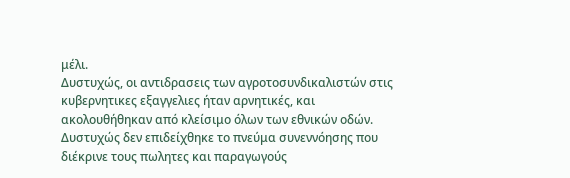μέλι.
Δυστυχώς, οι αντιδρασεις των αγροτοσυνδικαλιστών στις κυβερνητικες εξαγγελιες ήταν αρνητικές, και ακολουθήθηκαν από κλείσιμο όλων των εθνικών οδών. Δυστυχώς δεν επιδείχθηκε το πνεύμα συνεννόησης που διέκρινε τους πωλητες και παραγωγούς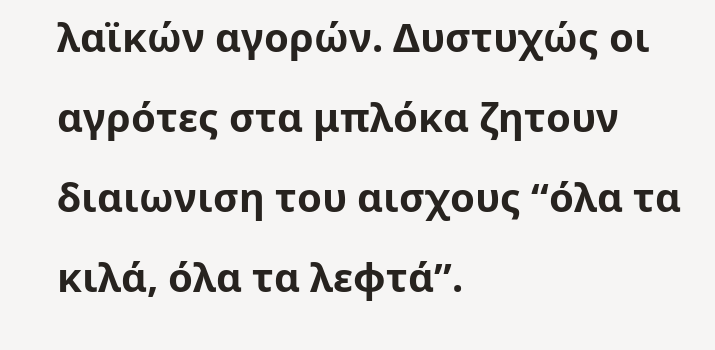λαϊκών αγορών. Δυστυχώς οι αγρότες στα μπλόκα ζητουν διαιωνιση του αισχους “όλα τα κιλά, όλα τα λεφτά”.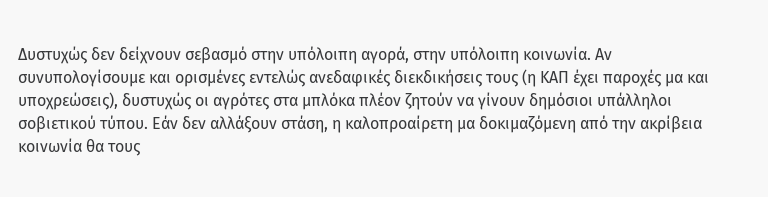Δυστυχώς δεν δείχνουν σεβασμό στην υπόλοιπη αγορά, στην υπόλοιπη κοινωνία. Αν συνυπολογίσουμε και ορισμένες εντελώς ανεδαφικές διεκδικήσεις τους (η ΚΑΠ έχει παροχές μα και υποχρεώσεις), δυστυχώς οι αγρότες στα μπλόκα πλέον ζητούν να γίνουν δημόσιοι υπάλληλοι σοβιετικού τύπου. Εάν δεν αλλάξουν στάση, η καλοπροαίρετη μα δοκιμαζόμενη από την ακρίβεια κοινωνία θα τους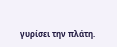γυρίσει την πλάτη.